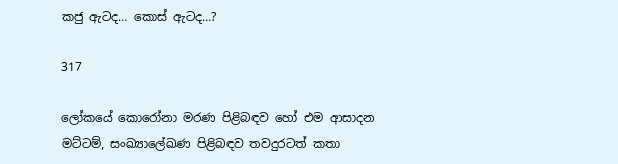කජු ඇටද… කොස් ඇටද…?

317

ලෝකයේ කොරෝනා මරණ පිළිබඳව හෝ එම ආසාදන මට්ටම්, සංඛ්‍යාලේඛණ පිළිබඳව තවදුරටත් කතා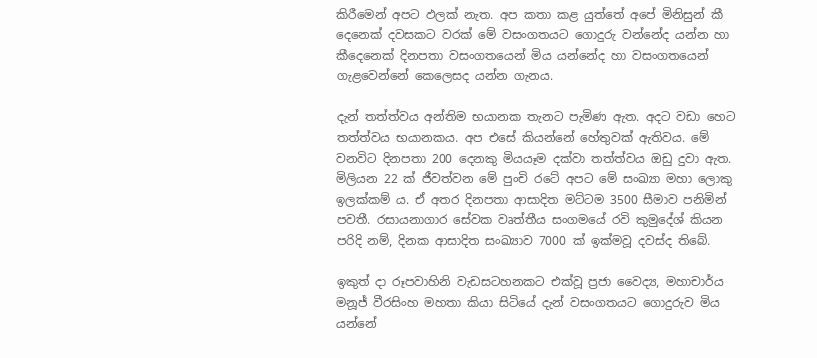කිරීමෙන් අපට ඵලක් නැත. අප කතා කළ යුත්තේ අපේ මිනිසුන් කී දෙනෙක් දවසකට වරක් මේ වසංගතයට ගොදුරු වන්නේද යන්න හා කීදෙනෙක් දිනපතා වසංගතයෙන් මිය යන්නේද හා වසංගතයෙන් ගැළවෙන්නේ කෙලෙසද යන්න ගැනය.

දැන් තත්ත්වය අන්තිම භයානක තැනට පැමිණ ඇත. අදට වඩා හෙට තත්ත්වය භයානකය. අප එසේ කියන්නේ හේතුවක් ඇතිවය. මේ වනවිට දිනපතා 200 දෙනකු මියයෑම දක්වා තත්ත්වය ඔඩු දුවා ඇත. මිලියන 22 ක් ජීවත්වන මේ පුංචි රටේ අපට මේ සංඛ්‍යා මහා ලොකු ඉලක්කම් ය. ඒ අතර දිනපතා ආසාදිත මට්ටම 3500 සීමාව පනිමින් පවතී. රසායනාගාර සේවක වෘත්තීය සංගමයේ රවි කුමුදේශ් කියන පරිදි නම්, දිනක ආසාදිත සංඛ්‍යාව 7000 ක් ඉක්මවූ දවස්ද තිබේ.

ඉකුත් දා රූපවාහිනි වැඩසටහනකට එක්වූ ප්‍රජා වෛද්‍ය, මහාචාර්ය මනූජ් වීරසිංහ මහතා කියා සිටියේ දැන් වසංගතයට ගොදුරුව මිය යන්නේ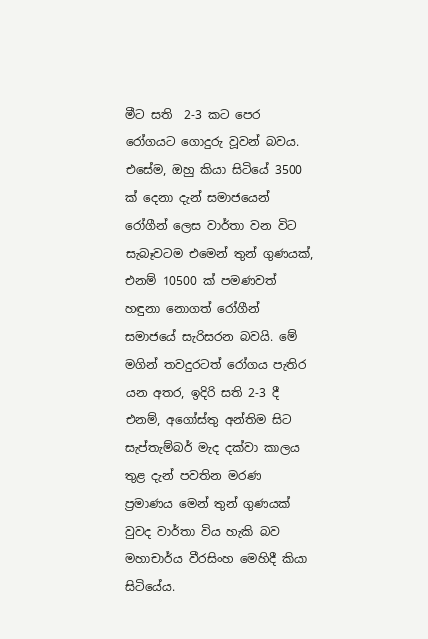මීට සති  2-3 කට පෙර රෝගයට ගොදුරු වූවන් බවය. එසේම, ඔහු කියා සිටියේ 3500 ක් දෙනා දැන් සමාජයෙන්  රෝගීන් ලෙස වාර්තා වන විට සැබෑවටම එමෙන් තුන් ගුණයක්, එනම් 10500 ක් පමණවත් හඳුනා නොගත් රෝගීන් සමාජයේ සැරිසරන බවයි. මේ මගින් තවදුරටත් රෝගය පැතිර යන අතර, ඉදිරි සති 2-3 දී එනම්, අගෝස්තු අන්තිම සිට සැප්තැම්බර් මැද දක්වා කාලය තුළ දැන් පවතින මරණ ප්‍රමාණය මෙන් තුන් ගුණයක් වුවද වාර්තා විය හැකි බව මහාචාර්ය වීරසිංහ මෙහිදී කියා සිටියේය.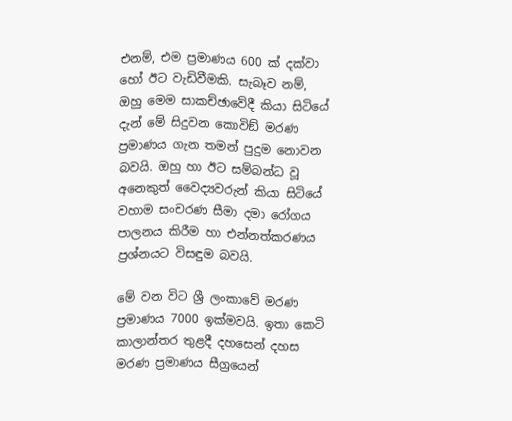එනම්, එම ප්‍රමාණය 600 ක් දක්වා හෝ ඊට වැඩිවීමකි. සැබෑව නම්, ඔහු මෙම සාකච්ඡාවේදී කියා සිටියේ දැන් මේ සිදුවන කොවිඞ් මරණ ප්‍රමාණය ගැන තමන් පුදුම නොවන බවයි. ඔහු හා ඊට සම්බන්ධ වූ අනෙකුත් වෛද්‍යවරුන් කියා සිටියේ වහාම සංචරණ සීමා දමා රෝගය පාලනය කිරීම හා එන්නත්කරණය ප්‍රශ්නයට විසඳුම බවයි.

මේ වන විට ශ්‍රී ලංකාවේ මරණ ප්‍රමාණය 7000 ඉක්මවයි. ඉතා කෙටි කාලාන්තර තුළදී දහසෙන් දහස මරණ ප්‍රමාණය සීග්‍රයෙන්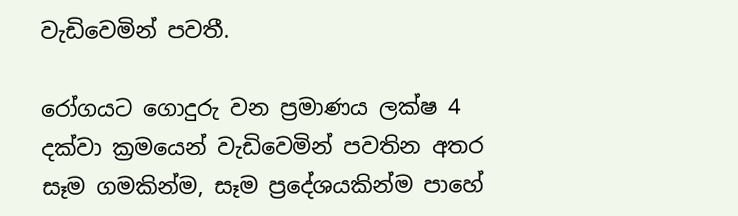වැඩිවෙමින් පවතී.

රෝගයට ගොදුරු වන ප්‍රමාණය ලක්ෂ 4 දක්වා ක්‍රමයෙන් වැඩිවෙමින් පවතින අතර සෑම ගමකින්ම, සෑම ප්‍රදේශයකින්ම පාහේ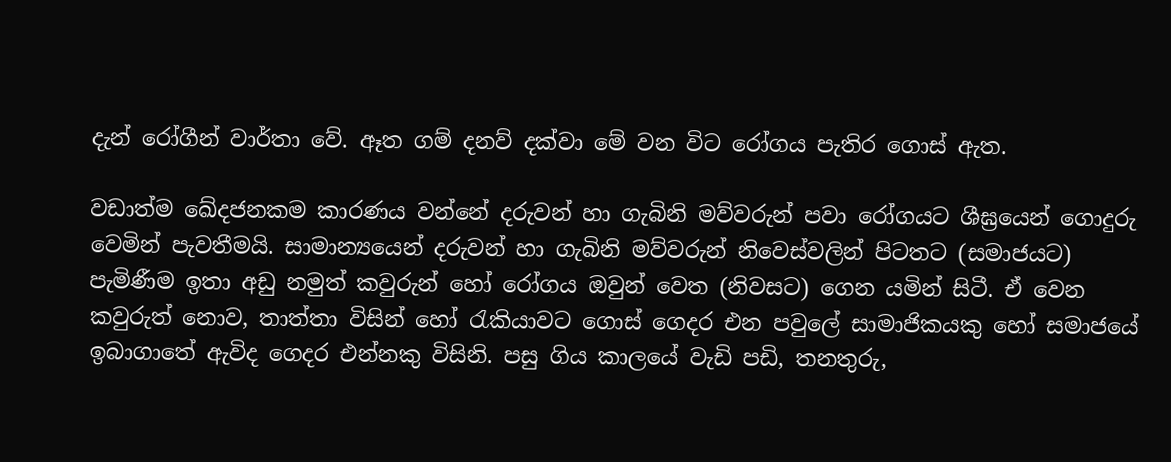දැන් රෝගීන් වාර්තා වේ. ඈත ගම් දනව් දක්වා මේ වන විට රෝගය පැතිර ගොස් ඇත.

වඩාත්ම ඛේදජනකම කාරණය වන්නේ දරුවන් හා ගැබිනි මව්වරුන් පවා රෝගයට ශීඝ්‍රයෙන් ගොදුරු වෙමින් පැවතීමයි. සාමාන්‍යයෙන් දරුවන් හා ගැබිනි මව්වරුන් නිවෙස්වලින් පිටතට (සමාජයට) පැමිණීම ඉතා අඩු නමුත් කවුරුන් හෝ රෝගය ඔවුන් වෙත (නිවසට) ගෙන යමින් සිටී. ඒ වෙන කවුරුත් නොව, තාත්තා විසින් හෝ රැකියාවට ගොස් ගෙදර එන පවුලේ සාමාජිකයකු හෝ සමාජයේ ඉබාගාතේ ඇවිද ගෙදර එන්නකු විසිනි. පසු ගිය කාලයේ වැඩි පඩි, තනතුරු,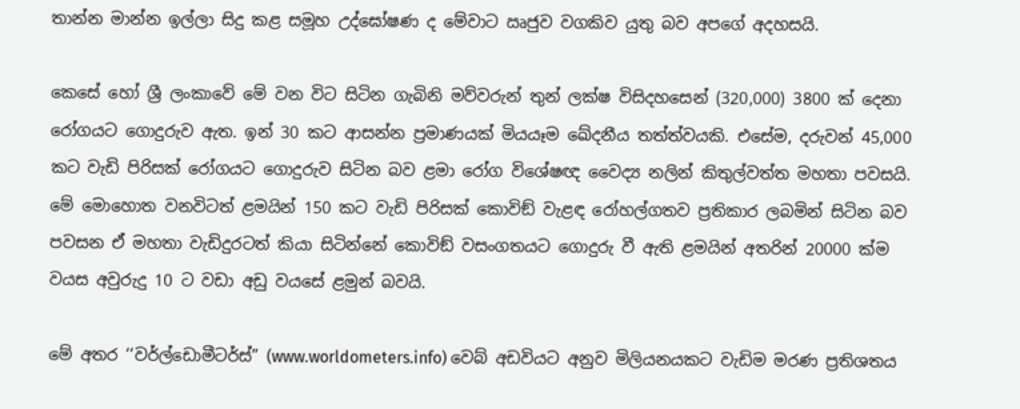තාන්න මාන්න ඉල්ලා සිදු කළ සමූහ උද්ඝෝෂණ ද මේවාට ඍජුව වගකිව යුතු බව අපගේ අදහසයි.

කෙසේ හෝ ශ්‍රී ලංකාවේ මේ වන විට සිටින ගැබිනි මව්වරුන් තුන් ලක්ෂ විසිදහසෙන් (320,000) 3800 ක් දෙනා රෝගයට ගොදුරුව ඇත. ඉන් 30 කට ආසන්න ප්‍රමාණයක් මියයෑම ඛේදනීය තත්ත්වයකි. එසේම, දරුවන් 45,000 කට වැඩි පිරිසක් රෝගයට ගොදුරුව සිටින බව ළමා රෝග විශේෂඥ වෛද්‍ය නලින් කිතුල්වත්ත මහතා පවසයි. මේ මොහොත වනවිටත් ළමයින් 150 කට වැඩි පිරිසක් කොවිඞ් වැළඳ රෝහල්ගතව ප්‍රතිකාර ලබමින් සිටින බව පවසන ඒ මහතා වැඩිදුරටත් කියා සිටින්නේ කොවිඞ් වසංගතයට ගොදුරු වී ඇති ළමයින් අතරින් 20000 ක්ම වයස අවුරුදු 10 ට වඩා අඩු වයසේ ළමුන් බවයි.

මේ අතර ‘‘වර්ල්ඩොමීටර්ස්” (www.worldometers.info) වෙබ් අඩවියට අනුව මිලියනයකට වැඩිම මරණ ප්‍රතිශතය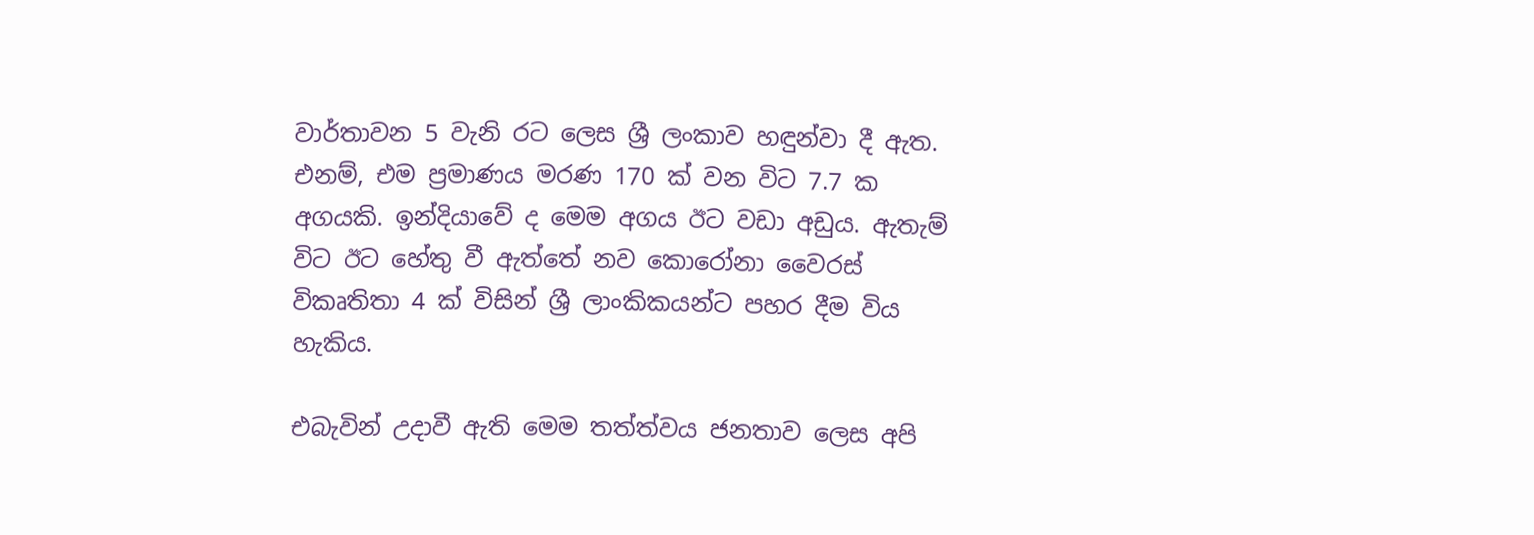වාර්තාවන 5 වැනි රට ලෙස ශ්‍රී ලංකාව හඳුන්වා දී ඇත. එනම්, එම ප්‍රමාණය මරණ 170 ක් වන විට 7.7 ක අගයකි. ඉන්දියාවේ ද මෙම අගය ඊට වඩා අඩුය. ඇතැම් විට ඊට හේතු වී ඇත්තේ නව කොරෝනා වෛරස් විකෘතිතා 4 ක් විසින් ශ්‍රී ලාංකිකයන්ට පහර දීම විය හැකිය.

එබැවින් උදාවී ඇති මෙම තත්ත්වය ජනතාව ලෙස අපි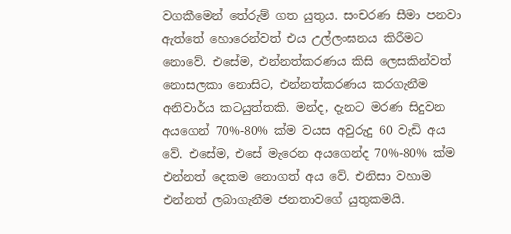වගකීමෙන් තේරුම් ගත යුතුය. සංචරණ සීමා පනවා ඇත්තේ හොරෙන්වත් එය උල්ලංඝනය කිරීමට නොවේ. එසේම, එන්නත්කරණය කිසි ලෙසකින්වත් නොසලකා නොසිට, එන්නත්කරණය කරගැනීම අනිවාර්ය කටයුත්තකි. මන්ද, දැනට මරණ සිදුවන අයගෙන් 70%-80% ක්ම වයස අවුරුදු 60 වැඩි අය වේ. එසේම, එසේ මැරෙන අයගෙන්ද 70%-80% ක්ම එන්නත් දෙකම නොගත් අය වේ. එනිසා වහාම එන්නත් ලබාගැනීම ජනතාවගේ යුතුකමයි.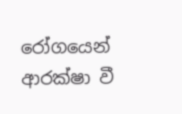රෝගයෙන් ආරක්ෂා වී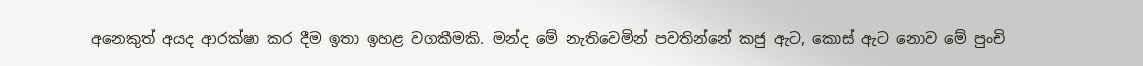අනෙකුත් අයද ආරක්ෂා කර දීම ඉතා ඉහළ වගකීමකි. මන්ද මේ නැතිවෙමින් පවතින්නේ කජු ඇට, කොස් ඇට නොව මේ පුංචි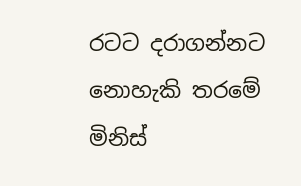රටට දරාගන්නට නොහැකි තරමේ මිනිස්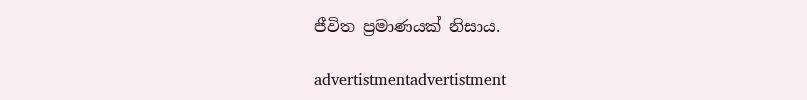ජීවිත ප්‍රමාණයක් නිසාය.

advertistmentadvertistment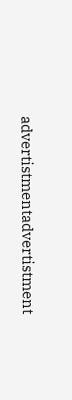advertistmentadvertistment